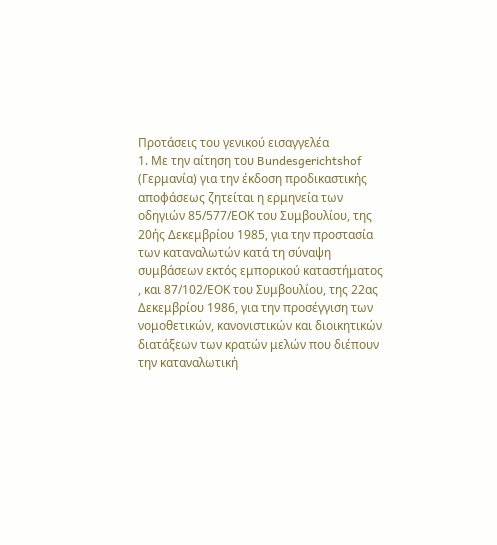Προτάσεις του γενικού εισαγγελέα
1. Με την αίτηση του Bundesgerichtshof (Γερμανία) για την έκδοση προδικαστικής αποφάσεως ζητείται η ερμηνεία των οδηγιών 85/577/ΕΟΚ του Συμβουλίου, της 20ής Δεκεμβρίου 1985, για την προστασία των καταναλωτών κατά τη σύναψη συμβάσεων εκτός εμπορικού καταστήματος , και 87/102/ΕΟΚ του Συμβουλίου, της 22ας Δεκεμβρίου 1986, για την προσέγγιση των νομοθετικών, κανονιστικών και διοικητικών διατάξεων των κρατών μελών που διέπουν την καταναλωτική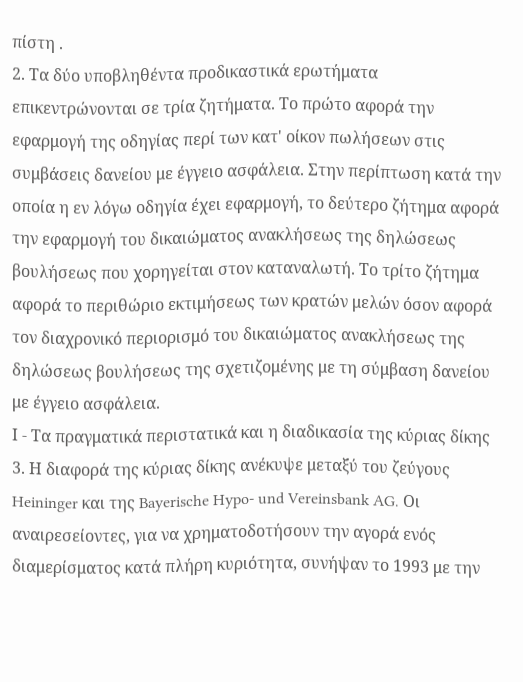πίστη .
2. Τα δύο υποβληθέντα προδικαστικά ερωτήματα επικεντρώνονται σε τρία ζητήματα. Το πρώτο αφορά την εφαρμογή της οδηγίας περί των κατ' οίκον πωλήσεων στις συμβάσεις δανείου με έγγειο ασφάλεια. Στην περίπτωση κατά την οποία η εν λόγω οδηγία έχει εφαρμογή, το δεύτερο ζήτημα αφορά την εφαρμογή του δικαιώματος ανακλήσεως της δηλώσεως βουλήσεως που χορηγείται στον καταναλωτή. Το τρίτο ζήτημα αφορά το περιθώριο εκτιμήσεως των κρατών μελών όσον αφορά τον διαχρονικό περιορισμό του δικαιώματος ανακλήσεως της δηλώσεως βουλήσεως της σχετιζομένης με τη σύμβαση δανείου με έγγειο ασφάλεια.
Ι - Τα πραγματικά περιστατικά και η διαδικασία της κύριας δίκης
3. Η διαφορά της κύριας δίκης ανέκυψε μεταξύ του ζεύγους Heininger και της Bayerische Hypo- und Vereinsbank AG. Οι αναιρεσείοντες, για να χρηματοδοτήσουν την αγορά ενός διαμερίσματος κατά πλήρη κυριότητα, συνήψαν το 1993 με την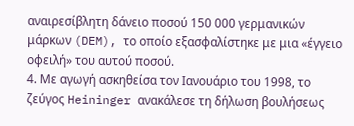αναιρεσίβλητη δάνειο ποσού 150 000 γερμανικών μάρκων (DEM), το οποίο εξασφαλίστηκε με μια «έγγειο οφειλή» του αυτού ποσού.
4. Με αγωγή ασκηθείσα τον Ιανουάριο του 1998, το ζεύγος Heininger ανακάλεσε τη δήλωση βουλήσεως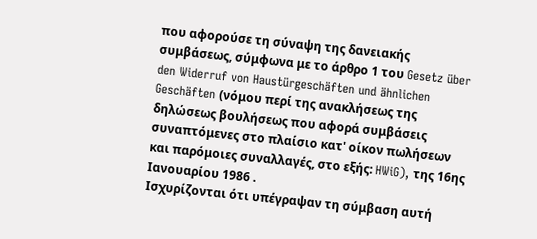που αφορούσε τη σύναψη της δανειακής συμβάσεως, σύμφωνα με το άρθρο 1 του Gesetz über den Widerruf von Haustürgeschäften und ähnlichen Geschäften (νόμου περί της ανακλήσεως της δηλώσεως βουλήσεως που αφορά συμβάσεις συναπτόμενες στο πλαίσιο κατ' οίκον πωλήσεων και παρόμοιες συναλλαγές, στο εξής: HWiG), της 16ης Ιανουαρίου 1986 .
Ισχυρίζονται ότι υπέγραψαν τη σύμβαση αυτή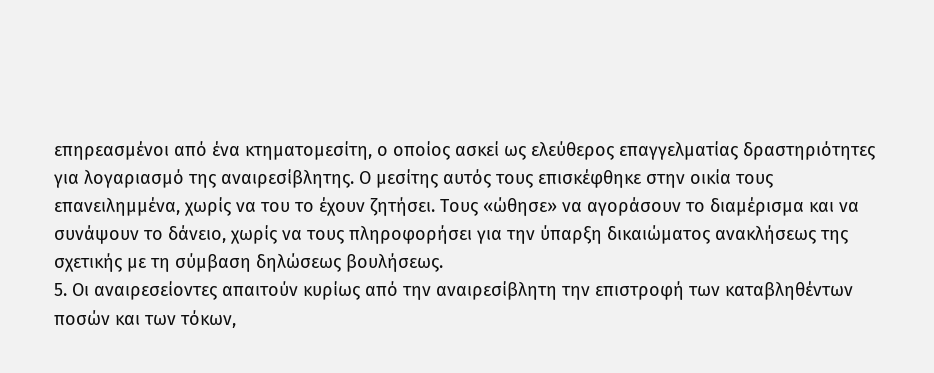επηρεασμένοι από ένα κτηματομεσίτη, ο οποίος ασκεί ως ελεύθερος επαγγελματίας δραστηριότητες για λογαριασμό της αναιρεσίβλητης. Ο μεσίτης αυτός τους επισκέφθηκε στην οικία τους επανειλημμένα, χωρίς να του το έχουν ζητήσει. Τους «ώθησε» να αγοράσουν το διαμέρισμα και να συνάψουν το δάνειο, χωρίς να τους πληροφορήσει για την ύπαρξη δικαιώματος ανακλήσεως της σχετικής με τη σύμβαση δηλώσεως βουλήσεως.
5. Οι αναιρεσείοντες απαιτούν κυρίως από την αναιρεσίβλητη την επιστροφή των καταβληθέντων ποσών και των τόκων,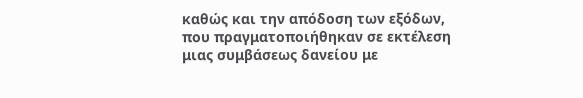καθώς και την απόδοση των εξόδων, που πραγματοποιήθηκαν σε εκτέλεση μιας συμβάσεως δανείου με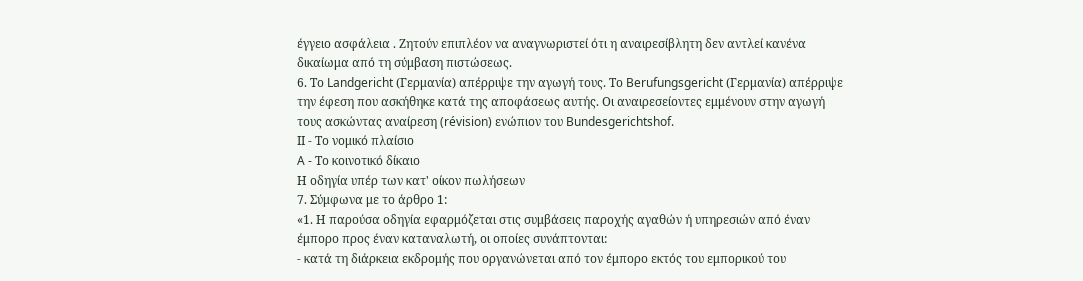έγγειο ασφάλεια . Ζητούν επιπλέον να αναγνωριστεί ότι η αναιρεσίβλητη δεν αντλεί κανένα δικαίωμα από τη σύμβαση πιστώσεως.
6. Το Landgericht (Γερμανία) απέρριψε την αγωγή τους. Το Berufungsgericht (Γερμανία) απέρριψε την έφεση που ασκήθηκε κατά της αποφάσεως αυτής. Οι αναιρεσείοντες εμμένουν στην αγωγή τους ασκώντας αναίρεση (révision) ενώπιον του Bundesgerichtshof.
ΙΙ - Το νομικό πλαίσιο
A - Το κοινοτικό δίκαιο
Η οδηγία υπέρ των κατ' οίκον πωλήσεων
7. Σύμφωνα με το άρθρο 1:
«1. Η παρούσα οδηγία εφαρμόζεται στις συμβάσεις παροχής αγαθών ή υπηρεσιών από έναν έμπορο προς έναν καταναλωτή, οι οποίες συνάπτονται:
- κατά τη διάρκεια εκδρομής που οργανώνεται από τον έμπορο εκτός του εμπορικού του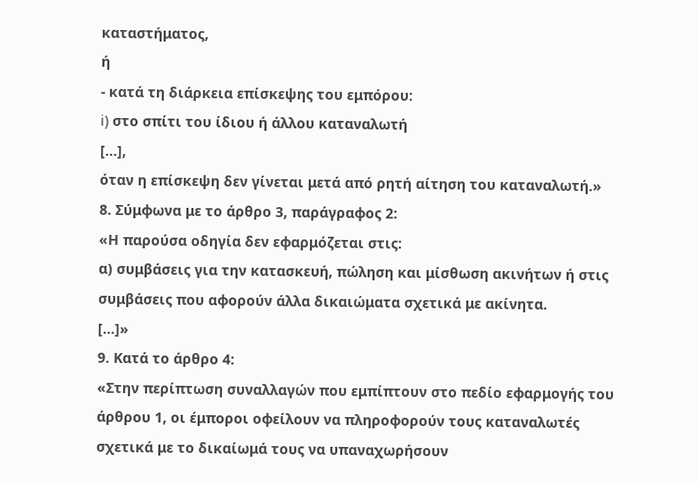καταστήματος,
ή
- κατά τη διάρκεια επίσκεψης του εμπόρου:
i) στο σπίτι του ίδιου ή άλλου καταναλωτή
[...],
όταν η επίσκεψη δεν γίνεται μετά από ρητή αίτηση του καταναλωτή.»
8. Σύμφωνα με το άρθρο 3, παράγραφος 2:
«Η παρούσα οδηγία δεν εφαρμόζεται στις:
α) συμβάσεις για την κατασκευή, πώληση και μίσθωση ακινήτων ή στις συμβάσεις που αφορούν άλλα δικαιώματα σχετικά με ακίνητα.
[...]»
9. Κατά το άρθρο 4:
«Στην περίπτωση συναλλαγών που εμπίπτουν στο πεδίο εφαρμογής του άρθρου 1, οι έμποροι οφείλουν να πληροφορούν τους καταναλωτές σχετικά με το δικαίωμά τους να υπαναχωρήσουν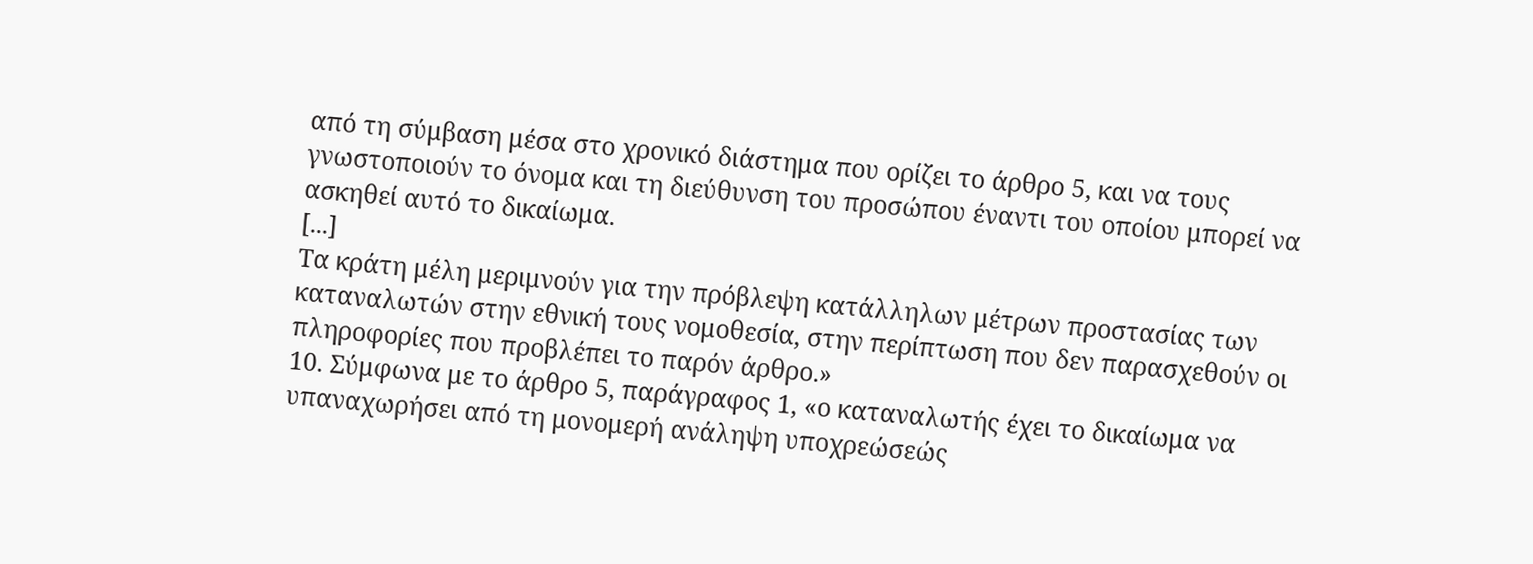από τη σύμβαση μέσα στο χρονικό διάστημα που ορίζει το άρθρο 5, και να τους γνωστοποιούν το όνομα και τη διεύθυνση του προσώπου έναντι του οποίου μπορεί να ασκηθεί αυτό το δικαίωμα.
[...]
Τα κράτη μέλη μεριμνούν για την πρόβλεψη κατάλληλων μέτρων προστασίας των καταναλωτών στην εθνική τους νομοθεσία, στην περίπτωση που δεν παρασχεθούν οι πληροφορίες που προβλέπει το παρόν άρθρο.»
10. Σύμφωνα με το άρθρο 5, παράγραφος 1, «ο καταναλωτής έχει το δικαίωμα να υπαναχωρήσει από τη μονομερή ανάληψη υποχρεώσεώς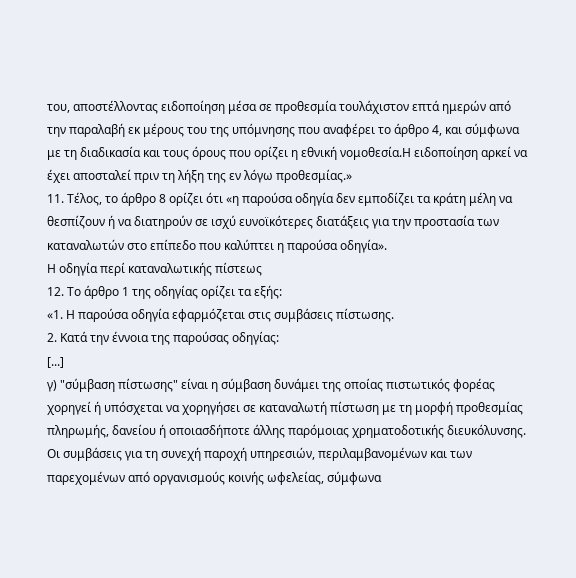του, αποστέλλοντας ειδοποίηση μέσα σε προθεσμία τουλάχιστον επτά ημερών από την παραλαβή εκ μέρους του της υπόμνησης που αναφέρει το άρθρο 4, και σύμφωνα με τη διαδικασία και τους όρους που ορίζει η εθνική νομοθεσία.Η ειδοποίηση αρκεί να έχει αποσταλεί πριν τη λήξη της εν λόγω προθεσμίας.»
11. Τέλος, το άρθρο 8 ορίζει ότι «η παρούσα οδηγία δεν εμποδίζει τα κράτη μέλη να θεσπίζουν ή να διατηρούν σε ισχύ ευνοϊκότερες διατάξεις για την προστασία των καταναλωτών στο επίπεδο που καλύπτει η παρούσα οδηγία».
Η οδηγία περί καταναλωτικής πίστεως
12. Το άρθρο 1 της οδηγίας ορίζει τα εξής:
«1. Η παρούσα οδηγία εφαρμόζεται στις συμβάσεις πίστωσης.
2. Κατά την έννοια της παρούσας οδηγίας:
[...]
γ) "σύμβαση πίστωσης" είναι η σύμβαση δυνάμει της οποίας πιστωτικός φορέας χορηγεί ή υπόσχεται να χορηγήσει σε καταναλωτή πίστωση με τη μορφή προθεσμίας πληρωμής, δανείου ή οποιασδήποτε άλλης παρόμοιας χρηματοδοτικής διευκόλυνσης.
Οι συμβάσεις για τη συνεχή παροχή υπηρεσιών, περιλαμβανομένων και των παρεχομένων από οργανισμούς κοινής ωφελείας, σύμφωνα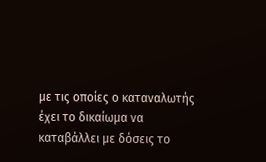με τις οποίες ο καταναλωτής έχει το δικαίωμα να καταβάλλει με δόσεις το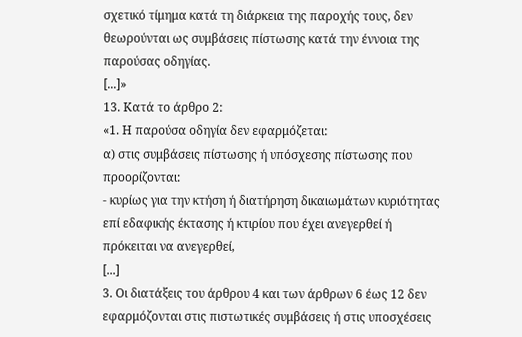σχετικό τίμημα κατά τη διάρκεια της παροχής τους, δεν θεωρούνται ως συμβάσεις πίστωσης κατά την έννοια της παρούσας οδηγίας.
[...]»
13. Κατά το άρθρο 2:
«1. Η παρούσα οδηγία δεν εφαρμόζεται:
α) στις συμβάσεις πίστωσης ή υπόσχεσης πίστωσης που προορίζονται:
- κυρίως για την κτήση ή διατήρηση δικαιωμάτων κυριότητας επί εδαφικής έκτασης ή κτιρίου που έχει ανεγερθεί ή πρόκειται να ανεγερθεί,
[...]
3. Οι διατάξεις του άρθρου 4 και των άρθρων 6 έως 12 δεν εφαρμόζονται στις πιστωτικές συμβάσεις ή στις υποσχέσεις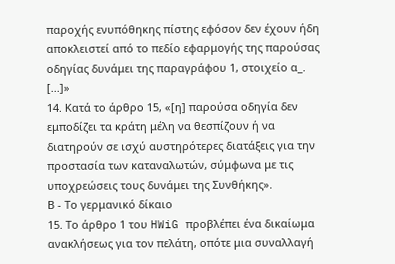παροχής ενυπόθηκης πίστης εφόσον δεν έχουν ήδη αποκλειστεί από το πεδίο εφαρμογής της παρούσας οδηγίας δυνάμει της παραγράφου 1, στοιχείο α_.
[...]»
14. Κατά το άρθρο 15, «[η] παρούσα οδηγία δεν εμποδίζει τα κράτη μέλη να θεσπίζουν ή να διατηρούν σε ισχύ αυστηρότερες διατάξεις για την προστασία των καταναλωτών, σύμφωνα με τις υποχρεώσεις τους δυνάμει της Συνθήκης».
Β - Το γερμανικό δίκαιο
15. Το άρθρο 1 του HWiG προβλέπει ένα δικαίωμα ανακλήσεως για τον πελάτη, οπότε μια συναλλαγή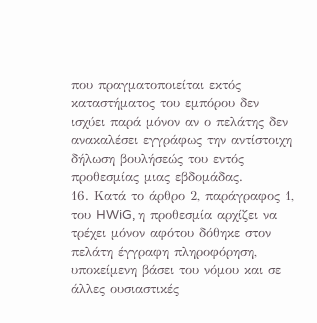που πραγματοποιείται εκτός καταστήματος του εμπόρου δεν ισχύει παρά μόνον αν ο πελάτης δεν ανακαλέσει εγγράφως την αντίστοιχη δήλωση βουλήσεώς του εντός προθεσμίας μιας εβδομάδας.
16. Κατά το άρθρο 2, παράγραφος 1, του HWiG, η προθεσμία αρχίζει να τρέχει μόνον αφότου δόθηκε στον πελάτη έγγραφη πληροφόρηση, υποκείμενη βάσει του νόμου και σε άλλες ουσιαστικές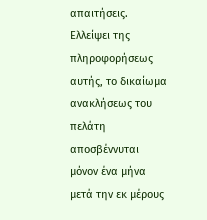απαιτήσεις. Ελλείψει της πληροφορήσεως αυτής, το δικαίωμα ανακλήσεως του πελάτη αποσβέννυται μόνον ένα μήνα μετά την εκ μέρους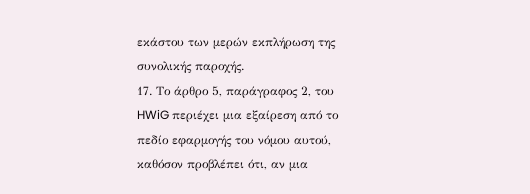εκάστου των μερών εκπλήρωση της συνολικής παροχής.
17. Το άρθρο 5, παράγραφος 2, του HWiG περιέχει μια εξαίρεση από το πεδίο εφαρμογής του νόμου αυτού, καθόσον προβλέπει ότι, αν μια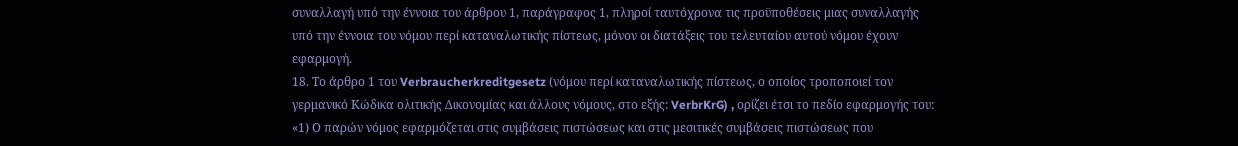συναλλαγή υπό την έννοια του άρθρου 1, παράγραφος 1, πληροί ταυτόχρονα τις προϋποθέσεις μιας συναλλαγής υπό την έννοια του νόμου περί καταναλωτικής πίστεως, μόνον οι διατάξεις του τελευταίου αυτού νόμου έχουν εφαρμογή.
18. Το άρθρο 1 του Verbraucherkreditgesetz (νόμου περί καταναλωτικής πίστεως, ο οποίος τροποποιεί τον γερμανικό Κώδικα ολιτικής Δικονομίας και άλλους νόμους, στο εξής: VerbrKrG) , ορίζει έτσι το πεδίο εφαρμογής του:
«1) Ο παρών νόμος εφαρμόζεται στις συμβάσεις πιστώσεως και στις μεσιτικές συμβάσεις πιστώσεως που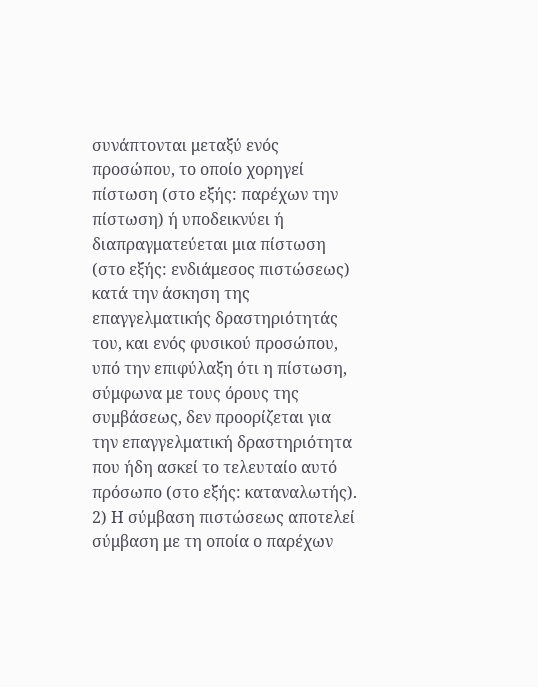συνάπτονται μεταξύ ενός προσώπου, το οποίο χορηγεί πίστωση (στο εξής: παρέχων την πίστωση) ή υποδεικνύει ή διαπραγματεύεται μια πίστωση (στο εξής: ενδιάμεσος πιστώσεως) κατά την άσκηση της επαγγελματικής δραστηριότητάς του, και ενός φυσικού προσώπου, υπό την επιφύλαξη ότι η πίστωση, σύμφωνα με τους όρους της συμβάσεως, δεν προορίζεται για την επαγγελματική δραστηριότητα που ήδη ασκεί το τελευταίο αυτό πρόσωπο (στο εξής: καταναλωτής).
2) Η σύμβαση πιστώσεως αποτελεί σύμβαση με τη οποία ο παρέχων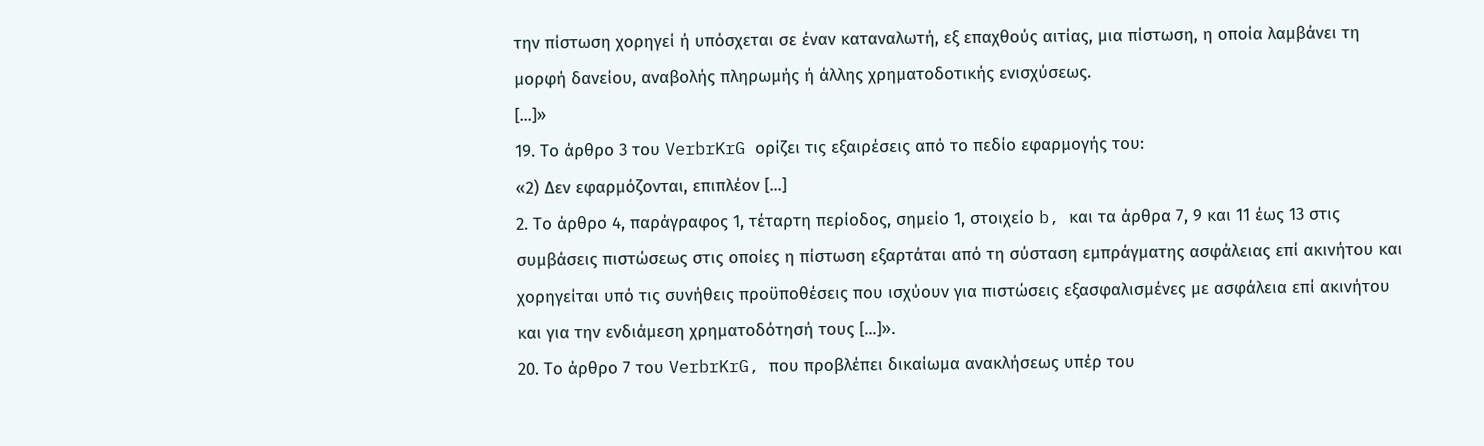την πίστωση χορηγεί ή υπόσχεται σε έναν καταναλωτή, εξ επαχθούς αιτίας, μια πίστωση, η οποία λαμβάνει τη μορφή δανείου, αναβολής πληρωμής ή άλλης χρηματοδοτικής ενισχύσεως.
[...]»
19. Το άρθρο 3 του VerbrKrG ορίζει τις εξαιρέσεις από το πεδίο εφαρμογής του:
«2) Δεν εφαρμόζονται, επιπλέον [...]
2. Το άρθρο 4, παράγραφος 1, τέταρτη περίοδος, σημείο 1, στοιχείο b, και τα άρθρα 7, 9 και 11 έως 13 στις συμβάσεις πιστώσεως στις οποίες η πίστωση εξαρτάται από τη σύσταση εμπράγματης ασφάλειας επί ακινήτου και χορηγείται υπό τις συνήθεις προϋποθέσεις που ισχύουν για πιστώσεις εξασφαλισμένες με ασφάλεια επί ακινήτου και για την ενδιάμεση χρηματοδότησή τους [...]».
20. Το άρθρο 7 του VerbrKrG, που προβλέπει δικαίωμα ανακλήσεως υπέρ του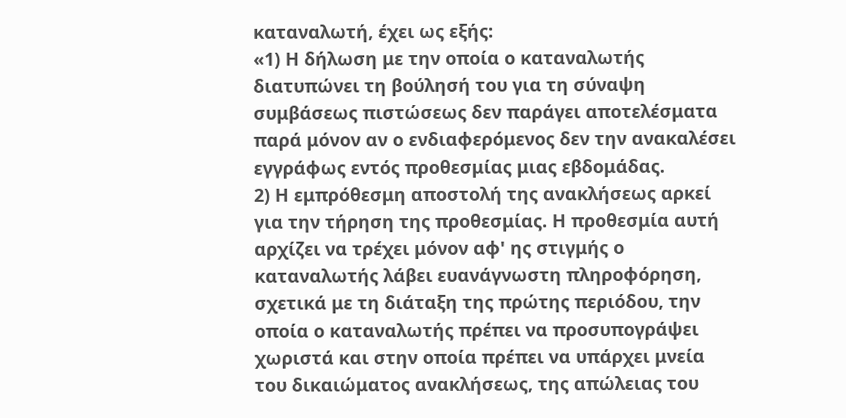καταναλωτή, έχει ως εξής:
«1) Η δήλωση με την οποία ο καταναλωτής διατυπώνει τη βούλησή του για τη σύναψη συμβάσεως πιστώσεως δεν παράγει αποτελέσματα παρά μόνον αν ο ενδιαφερόμενος δεν την ανακαλέσει εγγράφως εντός προθεσμίας μιας εβδομάδας.
2) Η εμπρόθεσμη αποστολή της ανακλήσεως αρκεί για την τήρηση της προθεσμίας. Η προθεσμία αυτή αρχίζει να τρέχει μόνον αφ' ης στιγμής ο καταναλωτής λάβει ευανάγνωστη πληροφόρηση, σχετικά με τη διάταξη της πρώτης περιόδου, την οποία ο καταναλωτής πρέπει να προσυπογράψει χωριστά και στην οποία πρέπει να υπάρχει μνεία του δικαιώματος ανακλήσεως, της απώλειας του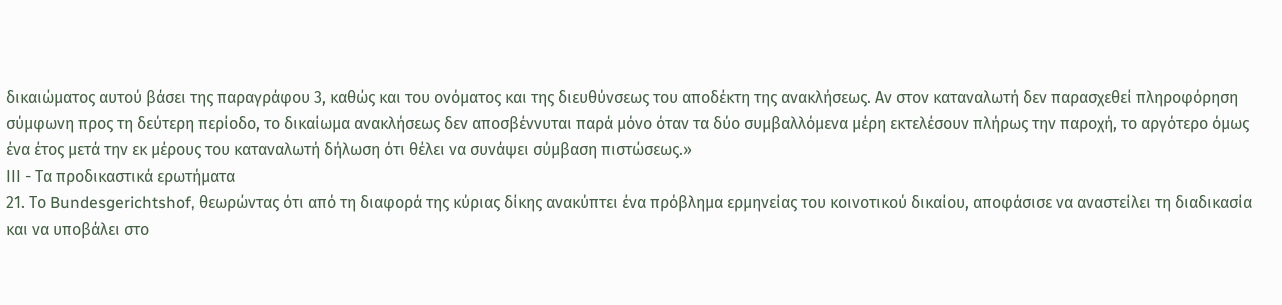δικαιώματος αυτού βάσει της παραγράφου 3, καθώς και του ονόματος και της διευθύνσεως του αποδέκτη της ανακλήσεως. Αν στον καταναλωτή δεν παρασχεθεί πληροφόρηση σύμφωνη προς τη δεύτερη περίοδο, το δικαίωμα ανακλήσεως δεν αποσβέννυται παρά μόνο όταν τα δύο συμβαλλόμενα μέρη εκτελέσουν πλήρως την παροχή, το αργότερο όμως ένα έτος μετά την εκ μέρους του καταναλωτή δήλωση ότι θέλει να συνάψει σύμβαση πιστώσεως.»
ΙΙΙ - Τα προδικαστικά ερωτήματα
21. Το Bundesgerichtshof, θεωρώντας ότι από τη διαφορά της κύριας δίκης ανακύπτει ένα πρόβλημα ερμηνείας του κοινοτικού δικαίου, αποφάσισε να αναστείλει τη διαδικασία και να υποβάλει στο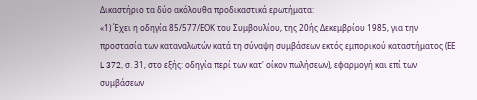Δικαστήριο τα δύο ακόλουθα προδικαστικά ερωτήματα:
«1) Έχει η οδηγία 85/577/ΕΟΚ του Συμβουλίου, της 20ής Δεκεμβρίου 1985, για την προστασία των καταναλωτών κατά τη σύναψη συμβάσεων εκτός εμπορικού καταστήματος (ΕΕ L 372, σ. 31, στο εξής: οδηγία περί των κατ' οίκον πωλήσεων), εφαρμογή και επί των συμβάσεων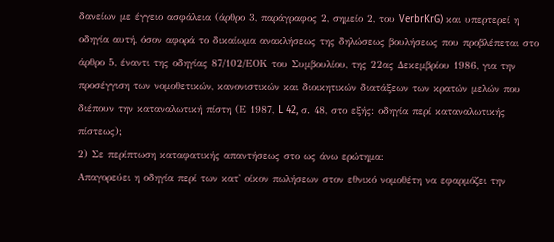δανείων με έγγειο ασφάλεια (άρθρο 3, παράγραφος 2, σημείο 2, του VerbrKrG) και υπερτερεί η οδηγία αυτή, όσον αφορά το δικαίωμα ανακλήσεως της δηλώσεως βουλήσεως που προβλέπεται στο άρθρο 5, έναντι της οδηγίας 87/102/ΕΟΚ του Συμβουλίου, της 22ας Δεκεμβρίου 1986, για την προσέγγιση των νομοθετικών, κανονιστικών και διοικητικών διατάξεων των κρατών μελών που διέπουν την καταναλωτική πίστη (Ε 1987, L 42, σ. 48, στο εξής: οδηγία περί καταναλωτικής πίστεως);
2) Σε περίπτωση καταφατικής απαντήσεως στο ως άνω ερώτημα:
Απαγορεύει η οδηγία περί των κατ' οίκον πωλήσεων στον εθνικό νομοθέτη να εφαρμόζει την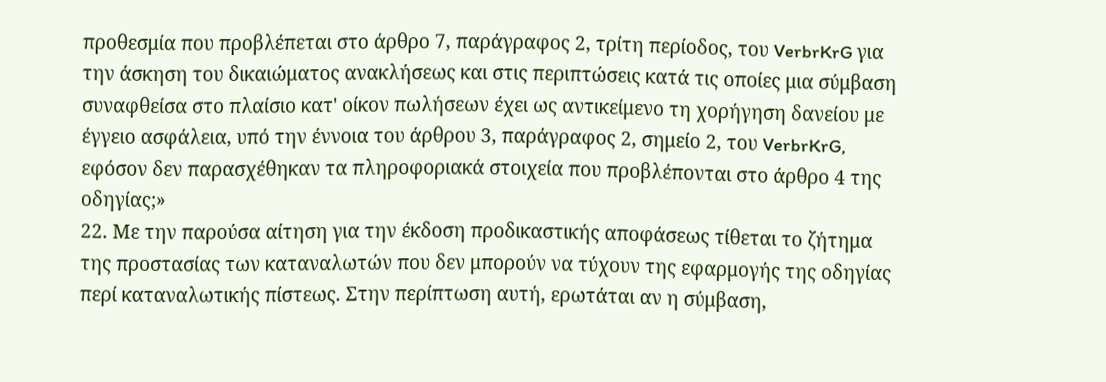προθεσμία που προβλέπεται στο άρθρο 7, παράγραφος 2, τρίτη περίοδος, του VerbrKrG για την άσκηση του δικαιώματος ανακλήσεως και στις περιπτώσεις κατά τις οποίες μια σύμβαση συναφθείσα στο πλαίσιο κατ' οίκον πωλήσεων έχει ως αντικείμενο τη χορήγηση δανείου με έγγειο ασφάλεια, υπό την έννοια του άρθρου 3, παράγραφος 2, σημείο 2, του VerbrKrG, εφόσον δεν παρασχέθηκαν τα πληροφοριακά στοιχεία που προβλέπονται στο άρθρο 4 της οδηγίας;»
22. Με την παρούσα αίτηση για την έκδοση προδικαστικής αποφάσεως τίθεται το ζήτημα της προστασίας των καταναλωτών που δεν μπορούν να τύχουν της εφαρμογής της οδηγίας περί καταναλωτικής πίστεως. Στην περίπτωση αυτή, ερωτάται αν η σύμβαση,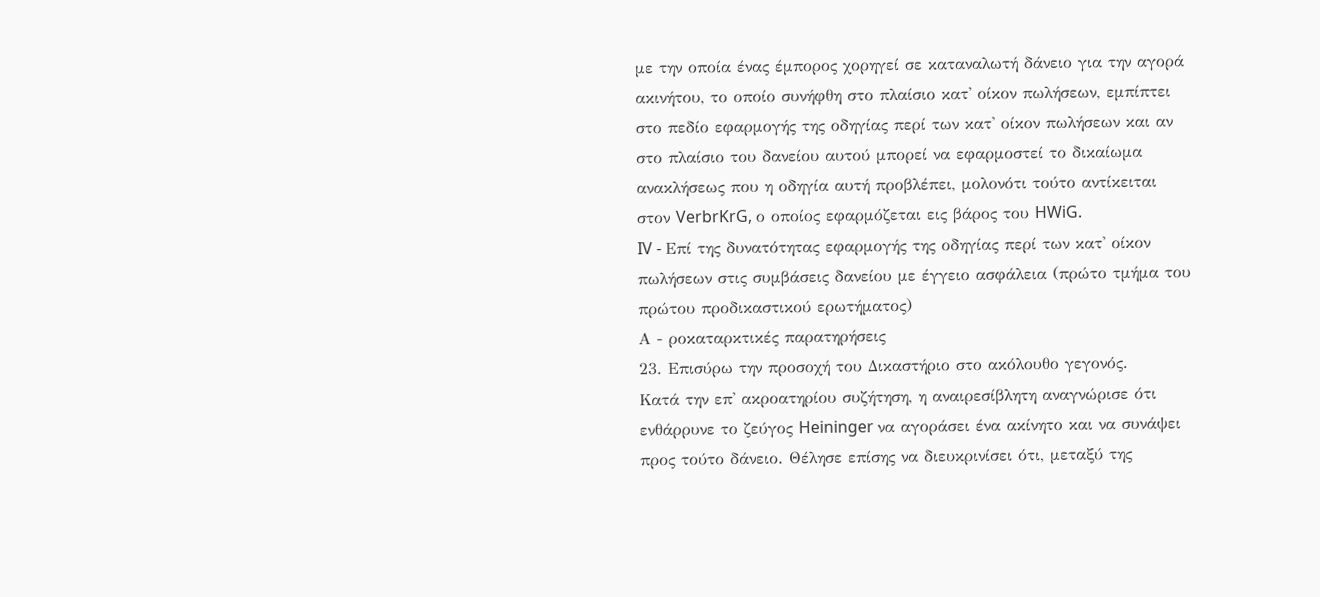με την οποία ένας έμπορος χορηγεί σε καταναλωτή δάνειο για την αγορά ακινήτου, το οποίο συνήφθη στο πλαίσιο κατ' οίκον πωλήσεων, εμπίπτει στο πεδίο εφαρμογής της οδηγίας περί των κατ' οίκον πωλήσεων και αν στο πλαίσιο του δανείου αυτού μπορεί να εφαρμοστεί το δικαίωμα ανακλήσεως που η οδηγία αυτή προβλέπει, μολονότι τούτο αντίκειται στον VerbrKrG, ο οποίος εφαρμόζεται εις βάρος του HWiG.
IV - Επί της δυνατότητας εφαρμογής της οδηγίας περί των κατ' οίκον πωλήσεων στις συμβάσεις δανείου με έγγειο ασφάλεια (πρώτο τμήμα του πρώτου προδικαστικού ερωτήματος)
Α - ροκαταρκτικές παρατηρήσεις
23. Επισύρω την προσοχή του Δικαστήριο στο ακόλουθο γεγονός.
Κατά την επ' ακροατηρίου συζήτηση, η αναιρεσίβλητη αναγνώρισε ότι ενθάρρυνε το ζεύγος Heininger να αγοράσει ένα ακίνητο και να συνάψει προς τούτο δάνειο. Θέλησε επίσης να διευκρινίσει ότι, μεταξύ της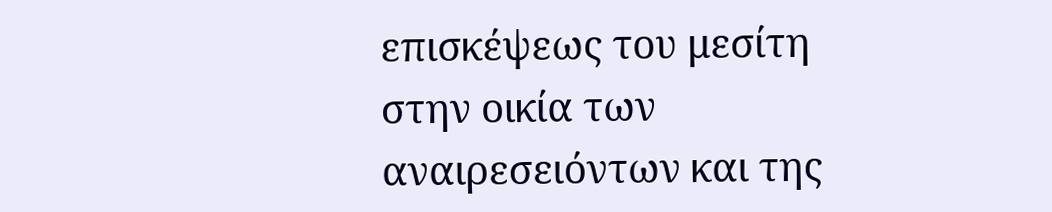επισκέψεως του μεσίτη στην οικία των αναιρεσειόντων και της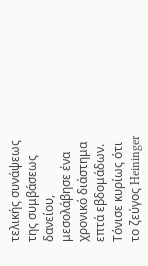τελικής συνάψεως της συμβάσεως δανείου, μεσολάβησε ένα χρονικό διάστημα επτά εβδομάδων. Τόνισε κυρίως ότι το ζεύγος Heininger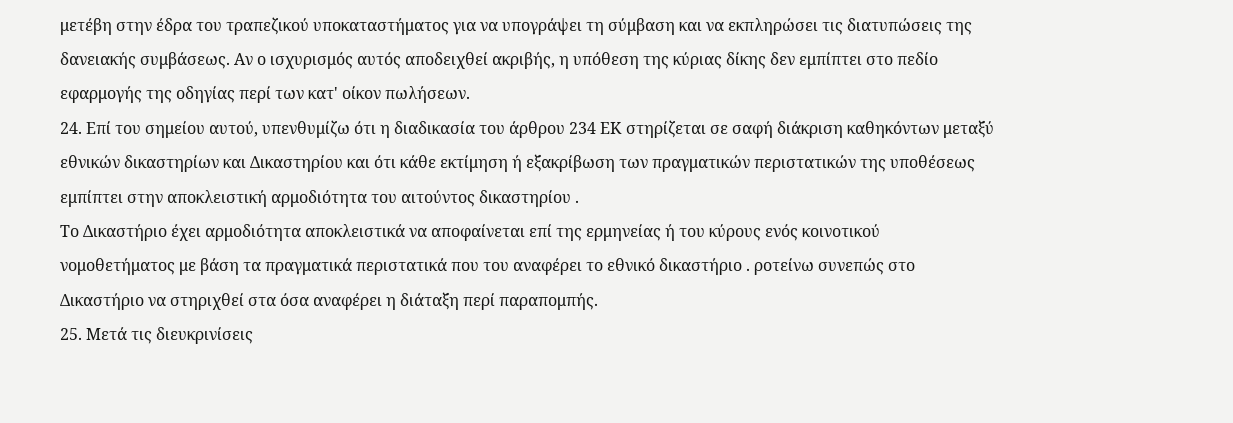μετέβη στην έδρα του τραπεζικού υποκαταστήματος για να υπογράψει τη σύμβαση και να εκπληρώσει τις διατυπώσεις της δανειακής συμβάσεως. Αν ο ισχυρισμός αυτός αποδειχθεί ακριβής, η υπόθεση της κύριας δίκης δεν εμπίπτει στο πεδίο εφαρμογής της οδηγίας περί των κατ' οίκον πωλήσεων.
24. Επί του σημείου αυτού, υπενθυμίζω ότι η διαδικασία του άρθρου 234 ΕΚ στηρίζεται σε σαφή διάκριση καθηκόντων μεταξύ εθνικών δικαστηρίων και Δικαστηρίου και ότι κάθε εκτίμηση ή εξακρίβωση των πραγματικών περιστατικών της υποθέσεως εμπίπτει στην αποκλειστική αρμοδιότητα του αιτούντος δικαστηρίου .
Το Δικαστήριο έχει αρμοδιότητα αποκλειστικά να αποφαίνεται επί της ερμηνείας ή του κύρους ενός κοινοτικού νομοθετήματος με βάση τα πραγματικά περιστατικά που του αναφέρει το εθνικό δικαστήριο . ροτείνω συνεπώς στο Δικαστήριο να στηριχθεί στα όσα αναφέρει η διάταξη περί παραπομπής.
25. Μετά τις διευκρινίσεις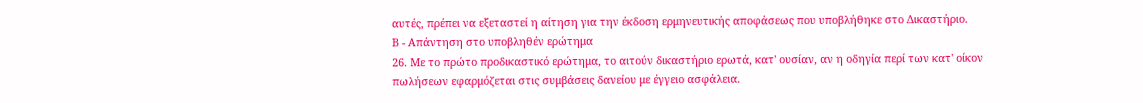αυτές, πρέπει να εξεταστεί η αίτηση για την έκδοση ερμηνευτικής αποφάσεως που υποβλήθηκε στο Δικαστήριο.
Β - Απάντηση στο υποβληθέν ερώτημα
26. Με το πρώτο προδικαστικό ερώτημα, το αιτούν δικαστήριο ερωτά, κατ' ουσίαν, αν η οδηγία περί των κατ' οίκον πωλήσεων εφαρμόζεται στις συμβάσεις δανείου με έγγειο ασφάλεια.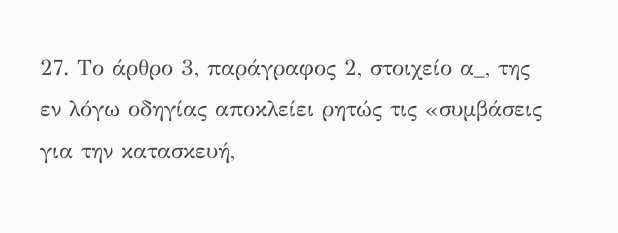27. Το άρθρο 3, παράγραφος 2, στοιχείο α_, της εν λόγω οδηγίας αποκλείει ρητώς τις «συμβάσεις για την κατασκευή,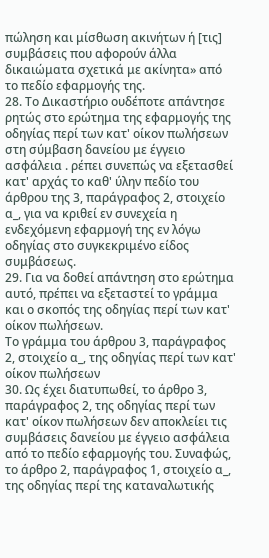πώληση και μίσθωση ακινήτων ή [τις] συμβάσεις που αφορούν άλλα δικαιώματα σχετικά με ακίνητα» από το πεδίο εφαρμογής της.
28. Το Δικαστήριο ουδέποτε απάντησε ρητώς στο ερώτημα της εφαρμογής της οδηγίας περί των κατ' οίκον πωλήσεων στη σύμβαση δανείου με έγγειο ασφάλεια . ρέπει συνεπώς να εξετασθεί κατ' αρχάς το καθ' ύλην πεδίο του άρθρου της 3, παράγραφος 2, στοιχείο α_, για να κριθεί εν συνεχεία η ενδεχόμενη εφαρμογή της εν λόγω οδηγίας στο συγκεκριμένο είδος συμβάσεως.
29. Για να δοθεί απάντηση στο ερώτημα αυτό, πρέπει να εξεταστεί το γράμμα και ο σκοπός της οδηγίας περί των κατ' οίκον πωλήσεων.
Το γράμμα του άρθρου 3, παράγραφος 2, στοιχείο α_, της οδηγίας περί των κατ' οίκον πωλήσεων
30. Ως έχει διατυπωθεί, το άρθρο 3, παράγραφος 2, της οδηγίας περί των κατ' οίκον πωλήσεων δεν αποκλείει τις συμβάσεις δανείου με έγγειο ασφάλεια από το πεδίο εφαρμογής του. Συναφώς, το άρθρο 2, παράγραφος 1, στοιχείο α_, της οδηγίας περί της καταναλωτικής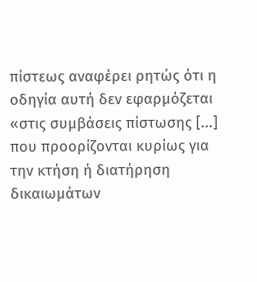πίστεως αναφέρει ρητώς ότι η οδηγία αυτή δεν εφαρμόζεται «στις συμβάσεις πίστωσης [...] που προορίζονται κυρίως για την κτήση ή διατήρηση δικαιωμάτων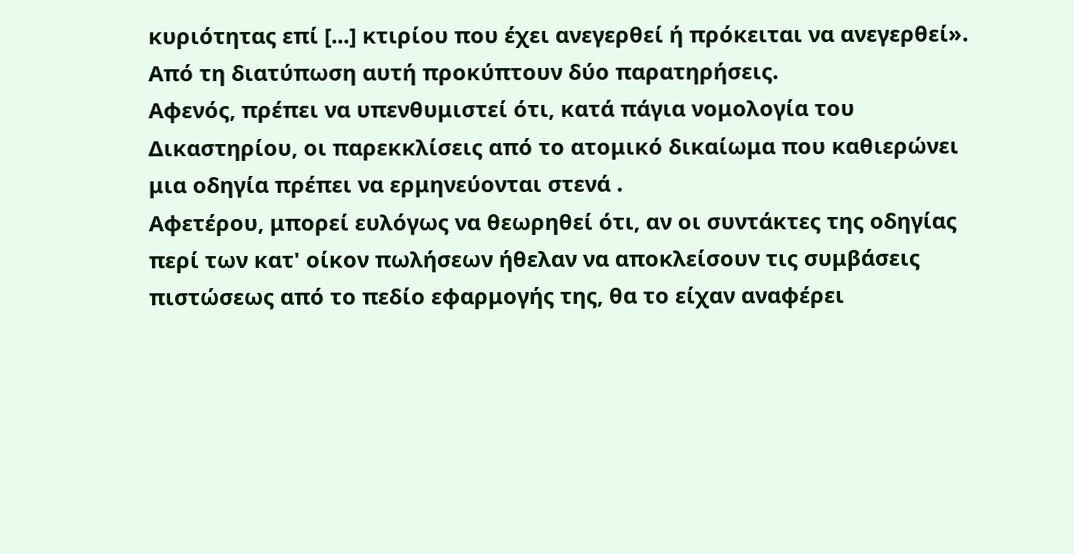κυριότητας επί [...] κτιρίου που έχει ανεγερθεί ή πρόκειται να ανεγερθεί». Από τη διατύπωση αυτή προκύπτουν δύο παρατηρήσεις.
Αφενός, πρέπει να υπενθυμιστεί ότι, κατά πάγια νομολογία του Δικαστηρίου, οι παρεκκλίσεις από το ατομικό δικαίωμα που καθιερώνει μια οδηγία πρέπει να ερμηνεύονται στενά .
Αφετέρου, μπορεί ευλόγως να θεωρηθεί ότι, αν οι συντάκτες της οδηγίας περί των κατ' οίκον πωλήσεων ήθελαν να αποκλείσουν τις συμβάσεις πιστώσεως από το πεδίο εφαρμογής της, θα το είχαν αναφέρει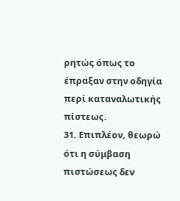ρητώς όπως το έπραξαν στην οδηγία περί καταναλωτικής πίστεως.
31. Επιπλέον, θεωρώ ότι η σύμβαση πιστώσεως δεν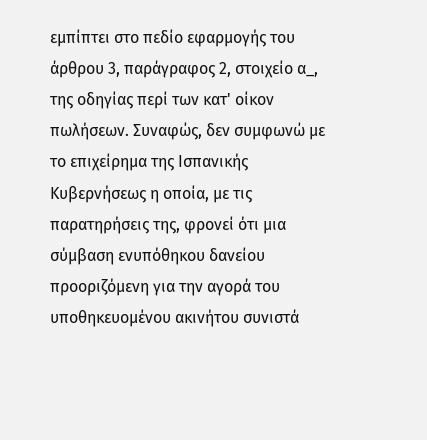εμπίπτει στο πεδίο εφαρμογής του άρθρου 3, παράγραφος 2, στοιχείο α_, της οδηγίας περί των κατ' οίκον πωλήσεων. Συναφώς, δεν συμφωνώ με το επιχείρημα της Ισπανικής Κυβερνήσεως η οποία, με τις παρατηρήσεις της, φρονεί ότι μια σύμβαση ενυπόθηκου δανείου προοριζόμενη για την αγορά του υποθηκευομένου ακινήτου συνιστά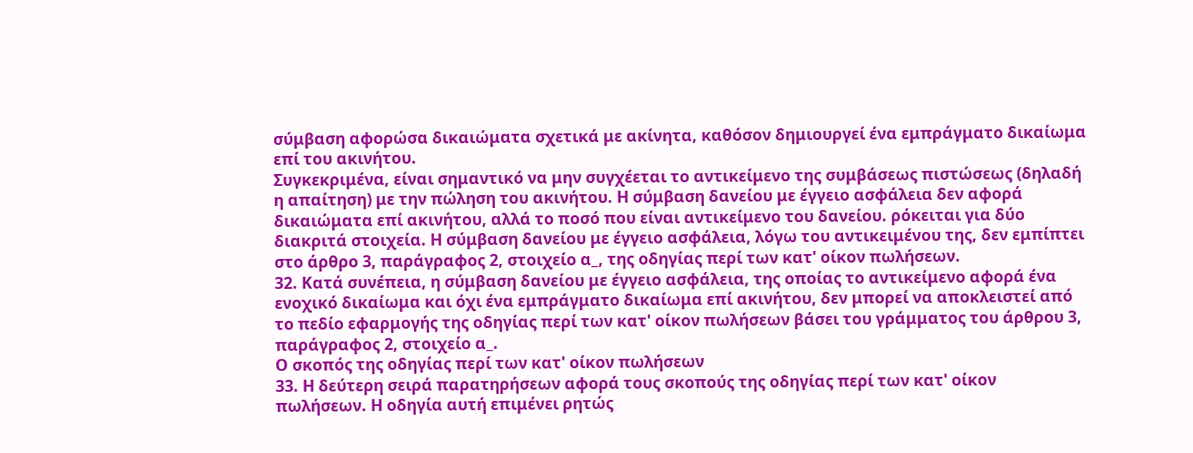σύμβαση αφορώσα δικαιώματα σχετικά με ακίνητα, καθόσον δημιουργεί ένα εμπράγματο δικαίωμα επί του ακινήτου.
Συγκεκριμένα, είναι σημαντικό να μην συγχέεται το αντικείμενο της συμβάσεως πιστώσεως (δηλαδή η απαίτηση) με την πώληση του ακινήτου. Η σύμβαση δανείου με έγγειο ασφάλεια δεν αφορά δικαιώματα επί ακινήτου, αλλά το ποσό που είναι αντικείμενο του δανείου. ρόκειται για δύο διακριτά στοιχεία. Η σύμβαση δανείου με έγγειο ασφάλεια, λόγω του αντικειμένου της, δεν εμπίπτει στο άρθρο 3, παράγραφος 2, στοιχείο α_, της οδηγίας περί των κατ' οίκον πωλήσεων.
32. Κατά συνέπεια, η σύμβαση δανείου με έγγειο ασφάλεια, της οποίας το αντικείμενο αφορά ένα ενοχικό δικαίωμα και όχι ένα εμπράγματο δικαίωμα επί ακινήτου, δεν μπορεί να αποκλειστεί από το πεδίο εφαρμογής της οδηγίας περί των κατ' οίκον πωλήσεων βάσει του γράμματος του άρθρου 3, παράγραφος 2, στοιχείο α_.
Ο σκοπός της οδηγίας περί των κατ' οίκον πωλήσεων
33. Η δεύτερη σειρά παρατηρήσεων αφορά τους σκοπούς της οδηγίας περί των κατ' οίκον πωλήσεων. Η οδηγία αυτή επιμένει ρητώς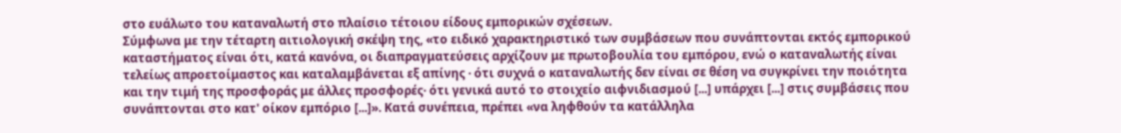στο ευάλωτο του καταναλωτή στο πλαίσιο τέτοιου είδους εμπορικών σχέσεων.
Σύμφωνα με την τέταρτη αιτιολογική σκέψη της, «το ειδικό χαρακτηριστικό των συμβάσεων που συνάπτονται εκτός εμπορικού καταστήματος είναι ότι, κατά κανόνα, οι διαπραγματεύσεις αρχίζουν με πρωτοβουλία του εμπόρου, ενώ ο καταναλωτής είναι τελείως απροετοίμαστος και καταλαμβάνεται εξ απίνης · ότι συχνά ο καταναλωτής δεν είναι σε θέση να συγκρίνει την ποιότητα και την τιμή της προσφοράς με άλλες προσφορές· ότι γενικά αυτό το στοιχείο αιφνιδιασμού [...] υπάρχει [...] στις συμβάσεις που συνάπτονται στο κατ' οίκον εμπόριο [...]». Κατά συνέπεια, πρέπει «να ληφθούν τα κατάλληλα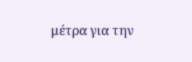μέτρα για την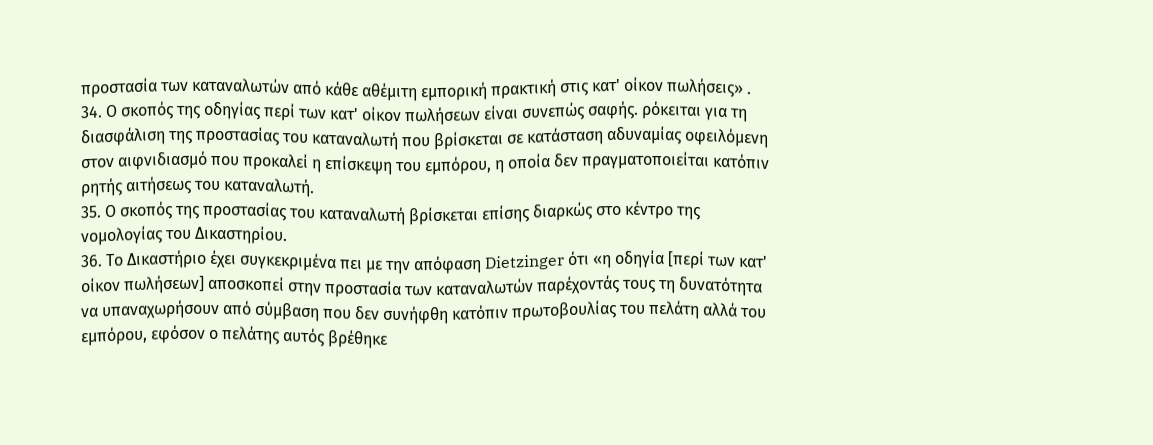προστασία των καταναλωτών από κάθε αθέμιτη εμπορική πρακτική στις κατ' οίκον πωλήσεις» .
34. Ο σκοπός της οδηγίας περί των κατ' οίκον πωλήσεων είναι συνεπώς σαφής. ρόκειται για τη διασφάλιση της προστασίας του καταναλωτή που βρίσκεται σε κατάσταση αδυναμίας οφειλόμενη στον αιφνιδιασμό που προκαλεί η επίσκεψη του εμπόρου, η οποία δεν πραγματοποιείται κατόπιν ρητής αιτήσεως του καταναλωτή.
35. Ο σκοπός της προστασίας του καταναλωτή βρίσκεται επίσης διαρκώς στο κέντρο της νομολογίας του Δικαστηρίου.
36. Το Δικαστήριο έχει συγκεκριμένα πει με την απόφαση Dietzinger ότι «η οδηγία [περί των κατ' οίκον πωλήσεων] αποσκοπεί στην προστασία των καταναλωτών παρέχοντάς τους τη δυνατότητα να υπαναχωρήσουν από σύμβαση που δεν συνήφθη κατόπιν πρωτοβουλίας του πελάτη αλλά του εμπόρου, εφόσον ο πελάτης αυτός βρέθηκε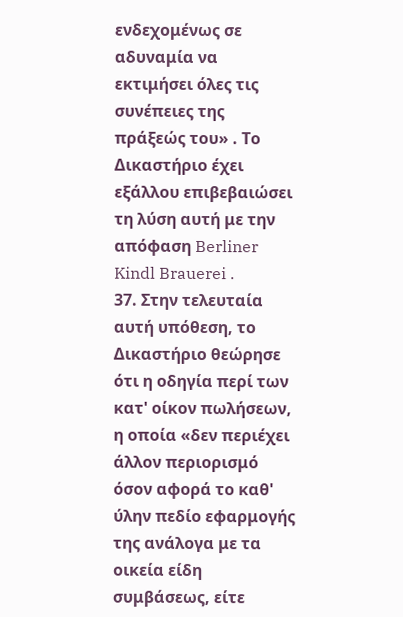ενδεχομένως σε αδυναμία να εκτιμήσει όλες τις συνέπειες της πράξεώς του» . Το Δικαστήριο έχει εξάλλου επιβεβαιώσει τη λύση αυτή με την απόφαση Berliner Kindl Brauerei .
37. Στην τελευταία αυτή υπόθεση, το Δικαστήριο θεώρησε ότι η οδηγία περί των κατ' οίκον πωλήσεων, η οποία «δεν περιέχει άλλον περιορισμό όσον αφορά το καθ' ύλην πεδίο εφαρμογής της ανάλογα με τα οικεία είδη συμβάσεως, είτε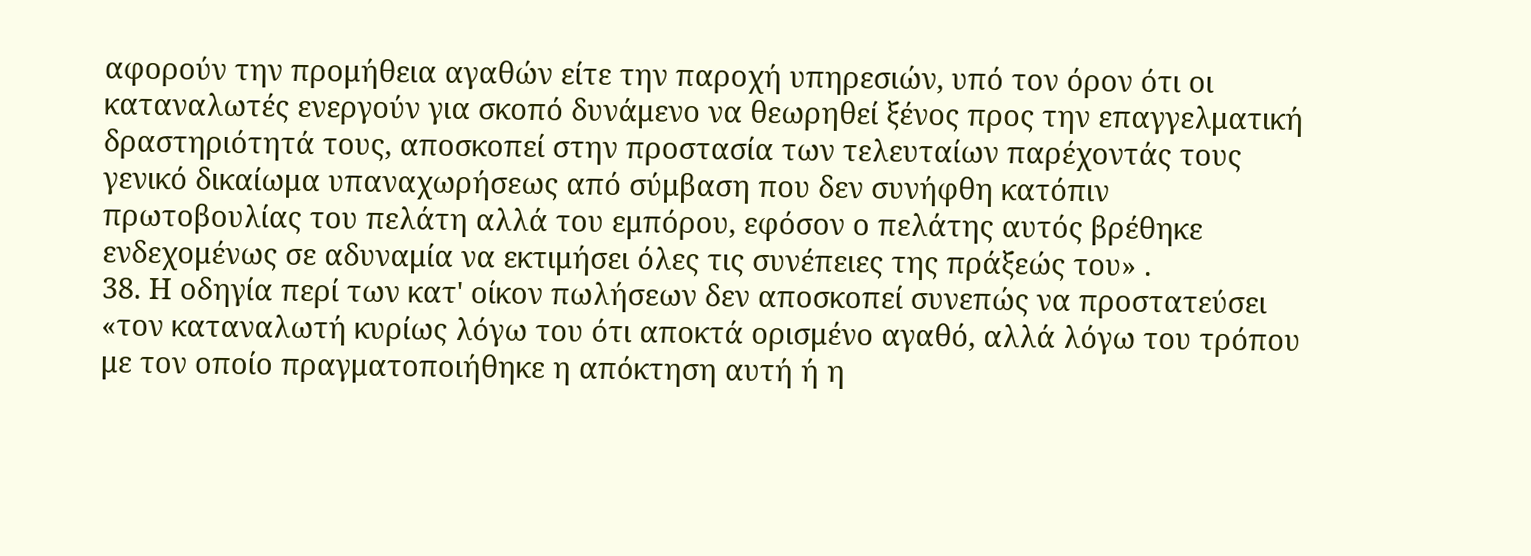αφορούν την προμήθεια αγαθών είτε την παροχή υπηρεσιών, υπό τον όρον ότι οι καταναλωτές ενεργούν για σκοπό δυνάμενο να θεωρηθεί ξένος προς την επαγγελματική δραστηριότητά τους, αποσκοπεί στην προστασία των τελευταίων παρέχοντάς τους γενικό δικαίωμα υπαναχωρήσεως από σύμβαση που δεν συνήφθη κατόπιν πρωτοβουλίας του πελάτη αλλά του εμπόρου, εφόσον ο πελάτης αυτός βρέθηκε ενδεχομένως σε αδυναμία να εκτιμήσει όλες τις συνέπειες της πράξεώς του» .
38. Η οδηγία περί των κατ' οίκον πωλήσεων δεν αποσκοπεί συνεπώς να προστατεύσει «τον καταναλωτή κυρίως λόγω του ότι αποκτά ορισμένο αγαθό, αλλά λόγω του τρόπου με τον οποίο πραγματοποιήθηκε η απόκτηση αυτή ή η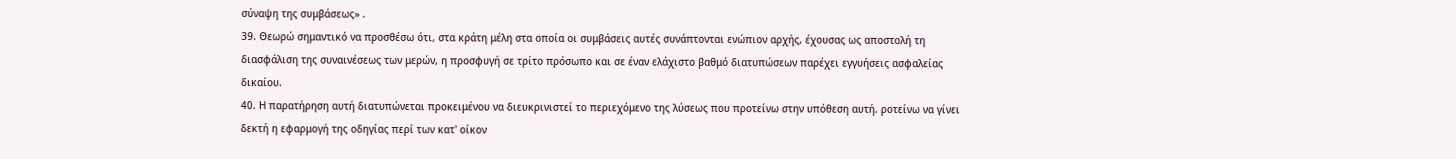σύναψη της συμβάσεως» .
39. Θεωρώ σημαντικό να προσθέσω ότι, στα κράτη μέλη στα οποία οι συμβάσεις αυτές συνάπτονται ενώπιον αρχής, έχουσας ως αποστολή τη διασφάλιση της συναινέσεως των μερών, η προσφυγή σε τρίτο πρόσωπο και σε έναν ελάχιστο βαθμό διατυπώσεων παρέχει εγγυήσεις ασφαλείας δικαίου.
40. Η παρατήρηση αυτή διατυπώνεται προκειμένου να διευκρινιστεί το περιεχόμενο της λύσεως που προτείνω στην υπόθεση αυτή. ροτείνω να γίνει δεκτή η εφαρμογή της οδηγίας περί των κατ' οίκον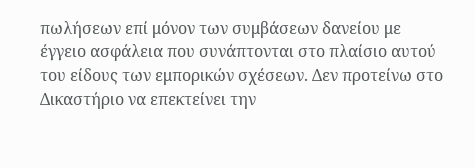πωλήσεων επί μόνον των συμβάσεων δανείου με έγγειο ασφάλεια που συνάπτονται στο πλαίσιο αυτού του είδους των εμπορικών σχέσεων. Δεν προτείνω στο Δικαστήριο να επεκτείνει την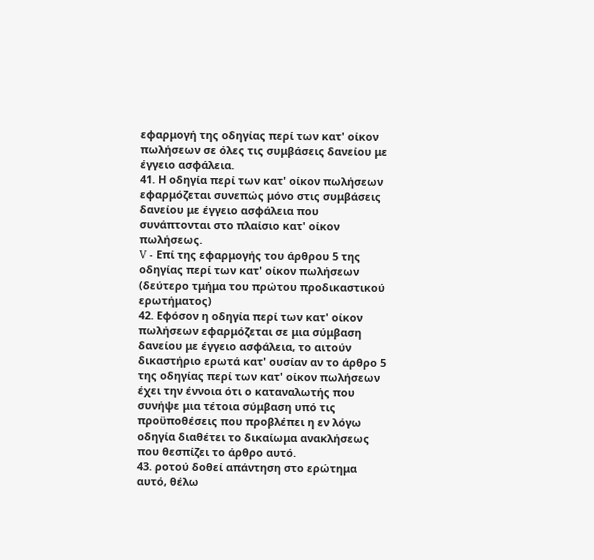εφαρμογή της οδηγίας περί των κατ' οίκον πωλήσεων σε όλες τις συμβάσεις δανείου με έγγειο ασφάλεια.
41. Η οδηγία περί των κατ' οίκον πωλήσεων εφαρμόζεται συνεπώς μόνο στις συμβάσεις δανείου με έγγειο ασφάλεια που συνάπτονται στο πλαίσιο κατ' οίκον πωλήσεως.
V - Επί της εφαρμογής του άρθρου 5 της οδηγίας περί των κατ' οίκον πωλήσεων (δεύτερο τμήμα του πρώτου προδικαστικού ερωτήματος)
42. Εφόσον η οδηγία περί των κατ' οίκον πωλήσεων εφαρμόζεται σε μια σύμβαση δανείου με έγγειο ασφάλεια, το αιτούν δικαστήριο ερωτά κατ' ουσίαν αν το άρθρο 5 της οδηγίας περί των κατ' οίκον πωλήσεων έχει την έννοια ότι ο καταναλωτής που συνήψε μια τέτοια σύμβαση υπό τις προϋποθέσεις που προβλέπει η εν λόγω οδηγία διαθέτει το δικαίωμα ανακλήσεως που θεσπίζει το άρθρο αυτό.
43. ροτού δοθεί απάντηση στο ερώτημα αυτό, θέλω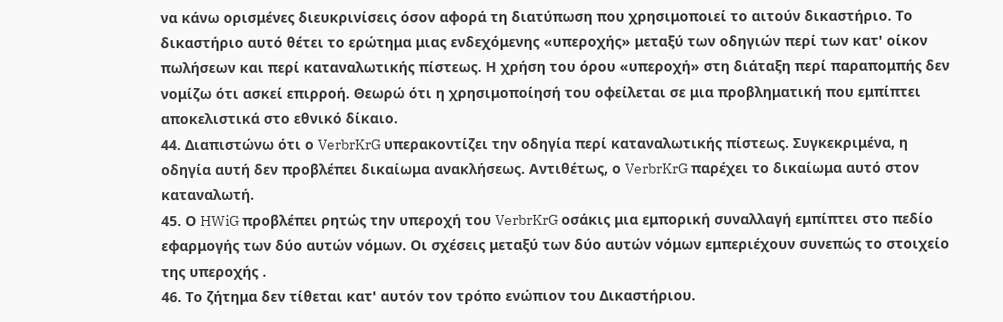να κάνω ορισμένες διευκρινίσεις όσον αφορά τη διατύπωση που χρησιμοποιεί το αιτούν δικαστήριο. Το δικαστήριο αυτό θέτει το ερώτημα μιας ενδεχόμενης «υπεροχής» μεταξύ των οδηγιών περί των κατ' οίκον πωλήσεων και περί καταναλωτικής πίστεως. Η χρήση του όρου «υπεροχή» στη διάταξη περί παραπομπής δεν νομίζω ότι ασκεί επιρροή. Θεωρώ ότι η χρησιμοποίησή του οφείλεται σε μια προβληματική που εμπίπτει αποκελιστικά στο εθνικό δίκαιο.
44. Διαπιστώνω ότι ο VerbrKrG υπερακοντίζει την οδηγία περί καταναλωτικής πίστεως. Συγκεκριμένα, η οδηγία αυτή δεν προβλέπει δικαίωμα ανακλήσεως. Αντιθέτως, ο VerbrKrG παρέχει το δικαίωμα αυτό στον καταναλωτή.
45. Ο HWiG προβλέπει ρητώς την υπεροχή του VerbrKrG οσάκις μια εμπορική συναλλαγή εμπίπτει στο πεδίο εφαρμογής των δύο αυτών νόμων. Οι σχέσεις μεταξύ των δύο αυτών νόμων εμπεριέχουν συνεπώς το στοιχείο της υπεροχής .
46. Το ζήτημα δεν τίθεται κατ' αυτόν τον τρόπο ενώπιον του Δικαστήριου.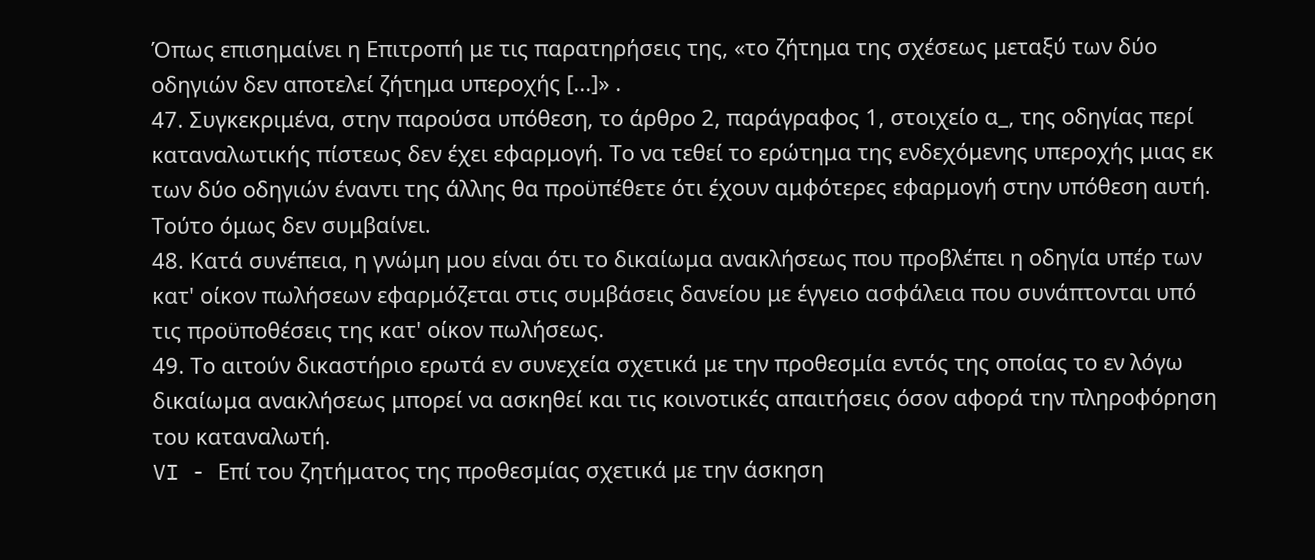Όπως επισημαίνει η Επιτροπή με τις παρατηρήσεις της, «το ζήτημα της σχέσεως μεταξύ των δύο οδηγιών δεν αποτελεί ζήτημα υπεροχής [...]» .
47. Συγκεκριμένα, στην παρούσα υπόθεση, το άρθρο 2, παράγραφος 1, στοιχείο α_, της οδηγίας περί καταναλωτικής πίστεως δεν έχει εφαρμογή. Το να τεθεί το ερώτημα της ενδεχόμενης υπεροχής μιας εκ των δύο οδηγιών έναντι της άλλης θα προϋπέθετε ότι έχουν αμφότερες εφαρμογή στην υπόθεση αυτή. Τούτο όμως δεν συμβαίνει.
48. Κατά συνέπεια, η γνώμη μου είναι ότι το δικαίωμα ανακλήσεως που προβλέπει η οδηγία υπέρ των κατ' οίκον πωλήσεων εφαρμόζεται στις συμβάσεις δανείου με έγγειο ασφάλεια που συνάπτονται υπό τις προϋποθέσεις της κατ' οίκον πωλήσεως.
49. Το αιτούν δικαστήριο ερωτά εν συνεχεία σχετικά με την προθεσμία εντός της οποίας το εν λόγω δικαίωμα ανακλήσεως μπορεί να ασκηθεί και τις κοινοτικές απαιτήσεις όσον αφορά την πληροφόρηση του καταναλωτή.
VI - Επί του ζητήματος της προθεσμίας σχετικά με την άσκηση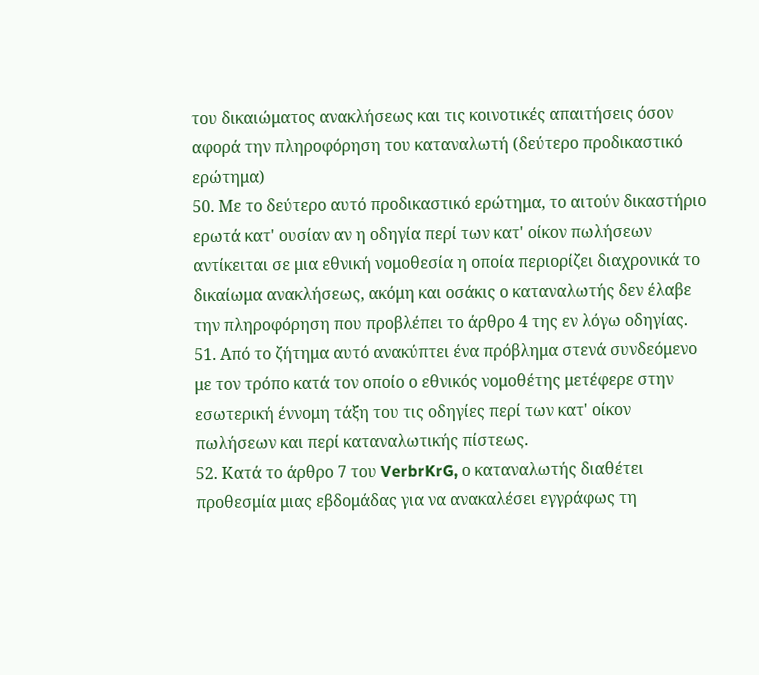του δικαιώματος ανακλήσεως και τις κοινοτικές απαιτήσεις όσον αφορά την πληροφόρηση του καταναλωτή (δεύτερο προδικαστικό ερώτημα)
50. Με το δεύτερο αυτό προδικαστικό ερώτημα, το αιτούν δικαστήριο ερωτά κατ' ουσίαν αν η οδηγία περί των κατ' οίκον πωλήσεων αντίκειται σε μια εθνική νομοθεσία η οποία περιορίζει διαχρονικά το δικαίωμα ανακλήσεως, ακόμη και οσάκις ο καταναλωτής δεν έλαβε την πληροφόρηση που προβλέπει το άρθρο 4 της εν λόγω οδηγίας.
51. Από το ζήτημα αυτό ανακύπτει ένα πρόβλημα στενά συνδεόμενο με τον τρόπο κατά τον οποίο ο εθνικός νομοθέτης μετέφερε στην εσωτερική έννομη τάξη του τις οδηγίες περί των κατ' οίκον πωλήσεων και περί καταναλωτικής πίστεως.
52. Κατά το άρθρο 7 του VerbrKrG, ο καταναλωτής διαθέτει προθεσμία μιας εβδομάδας για να ανακαλέσει εγγράφως τη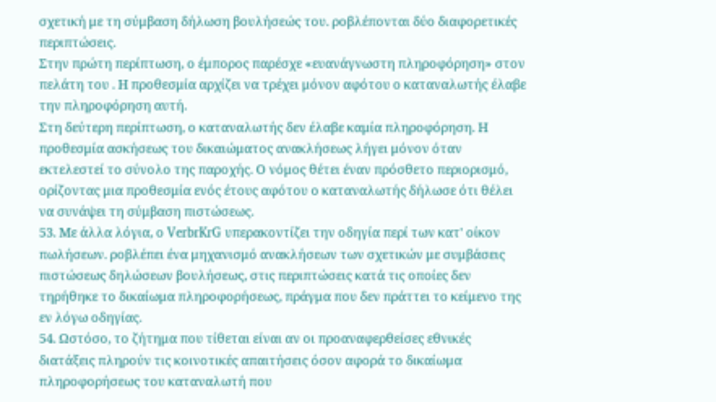σχετική με τη σύμβαση δήλωση βουλήσεώς του. ροβλέπονται δύο διαφορετικές περιπτώσεις.
Στην πρώτη περίπτωση, ο έμπορος παρέσχε «ευανάγνωστη πληροφόρηση» στον πελάτη του . Η προθεσμία αρχίζει να τρέχει μόνον αφότου ο καταναλωτής έλαβε την πληροφόρηση αυτή.
Στη δεύτερη περίπτωση, ο καταναλωτής δεν έλαβε καμία πληροφόρηση. Η προθεσμία ασκήσεως του δικαιώματος ανακλήσεως λήγει μόνον όταν εκτελεστεί το σύνολο της παροχής. Ο νόμος θέτει έναν πρόσθετο περιορισμό, ορίζοντας μια προθεσμία ενός έτους αφότου ο καταναλωτής δήλωσε ότι θέλει να συνάψει τη σύμβαση πιστώσεως.
53. Με άλλα λόγια, ο VerbrKrG υπερακοντίζει την οδηγία περί των κατ' οίκον πωλήσεων. ροβλέπει ένα μηχανισμό ανακλήσεων των σχετικών με συμβάσεις πιστώσεως δηλώσεων βουλήσεως, στις περιπτώσεις κατά τις οποίες δεν τηρήθηκε το δικαίωμα πληροφορήσεως, πράγμα που δεν πράττει το κείμενο της εν λόγω οδηγίας.
54. Ωστόσο, το ζήτημα που τίθεται είναι αν οι προαναφερθείσες εθνικές διατάξεις πληρούν τις κοινοτικές απαιτήσεις όσον αφορά το δικαίωμα πληροφορήσεως του καταναλωτή που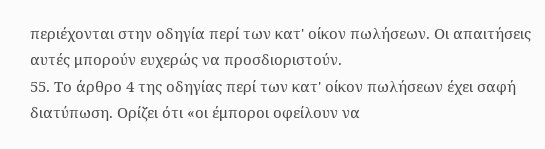περιέχονται στην οδηγία περί των κατ' οίκον πωλήσεων. Οι απαιτήσεις αυτές μπορούν ευχερώς να προσδιοριστούν.
55. Το άρθρο 4 της οδηγίας περί των κατ' οίκον πωλήσεων έχει σαφή διατύπωση. Ορίζει ότι «οι έμποροι οφείλουν να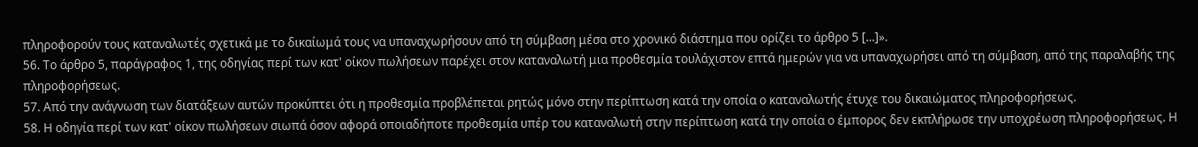πληροφορούν τους καταναλωτές σχετικά με το δικαίωμά τους να υπαναχωρήσουν από τη σύμβαση μέσα στο χρονικό διάστημα που ορίζει το άρθρο 5 [...]».
56. Το άρθρο 5, παράγραφος 1, της οδηγίας περί των κατ' οίκον πωλήσεων παρέχει στον καταναλωτή μια προθεσμία τουλάχιστον επτά ημερών για να υπαναχωρήσει από τη σύμβαση, από της παραλαβής της πληροφορήσεως.
57. Από την ανάγνωση των διατάξεων αυτών προκύπτει ότι η προθεσμία προβλέπεται ρητώς μόνο στην περίπτωση κατά την οποία ο καταναλωτής έτυχε του δικαιώματος πληροφορήσεως.
58. Η οδηγία περί των κατ' οίκον πωλήσεων σιωπά όσον αφορά οποιαδήποτε προθεσμία υπέρ του καταναλωτή στην περίπτωση κατά την οποία ο έμπορος δεν εκπλήρωσε την υποχρέωση πληροφορήσεως. Η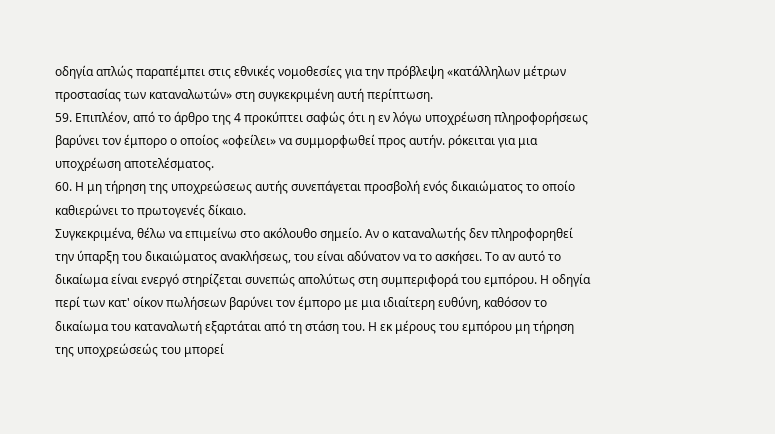οδηγία απλώς παραπέμπει στις εθνικές νομοθεσίες για την πρόβλεψη «κατάλληλων μέτρων προστασίας των καταναλωτών» στη συγκεκριμένη αυτή περίπτωση.
59. Επιπλέον, από το άρθρο της 4 προκύπτει σαφώς ότι η εν λόγω υποχρέωση πληροφορήσεως βαρύνει τον έμπορο ο οποίος «οφείλει» να συμμορφωθεί προς αυτήν. ρόκειται για μια υποχρέωση αποτελέσματος.
60. Η μη τήρηση της υποχρεώσεως αυτής συνεπάγεται προσβολή ενός δικαιώματος το οποίο καθιερώνει το πρωτογενές δίκαιο.
Συγκεκριμένα, θέλω να επιμείνω στο ακόλουθο σημείο. Αν ο καταναλωτής δεν πληροφορηθεί την ύπαρξη του δικαιώματος ανακλήσεως, του είναι αδύνατον να το ασκήσει. Το αν αυτό το δικαίωμα είναι ενεργό στηρίζεται συνεπώς απολύτως στη συμπεριφορά του εμπόρου. Η οδηγία περί των κατ' οίκον πωλήσεων βαρύνει τον έμπορο με μια ιδιαίτερη ευθύνη, καθόσον το δικαίωμα του καταναλωτή εξαρτάται από τη στάση του. Η εκ μέρους του εμπόρου μη τήρηση της υποχρεώσεώς του μπορεί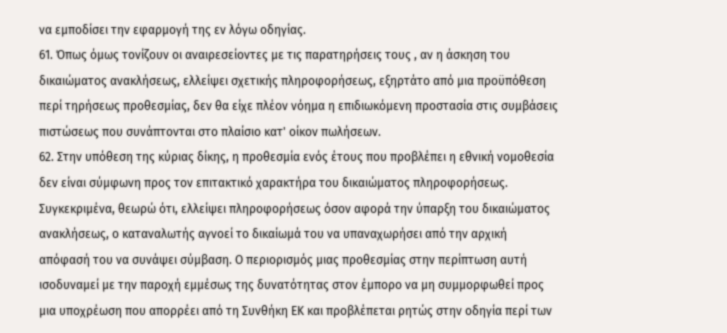να εμποδίσει την εφαρμογή της εν λόγω οδηγίας.
61. Όπως όμως τονίζουν οι αναιρεσείοντες με τις παρατηρήσεις τους , αν η άσκηση του δικαιώματος ανακλήσεως, ελλείψει σχετικής πληροφορήσεως, εξηρτάτο από μια προϋπόθεση περί τηρήσεως προθεσμίας, δεν θα είχε πλέον νόημα η επιδιωκόμενη προστασία στις συμβάσεις πιστώσεως που συνάπτονται στο πλαίσιο κατ' οίκον πωλήσεων.
62. Στην υπόθεση της κύριας δίκης, η προθεσμία ενός έτους που προβλέπει η εθνική νομοθεσία δεν είναι σύμφωνη προς τον επιτακτικό χαρακτήρα του δικαιώματος πληροφορήσεως. Συγκεκριμένα, θεωρώ ότι, ελλείψει πληροφορήσεως όσον αφορά την ύπαρξη του δικαιώματος ανακλήσεως, ο καταναλωτής αγνοεί το δικαίωμά του να υπαναχωρήσει από την αρχική απόφασή του να συνάψει σύμβαση. Ο περιορισμός μιας προθεσμίας στην περίπτωση αυτή ισοδυναμεί με την παροχή εμμέσως της δυνατότητας στον έμπορο να μη συμμορφωθεί προς μια υποχρέωση που απορρέει από τη Συνθήκη ΕΚ και προβλέπεται ρητώς στην οδηγία περί των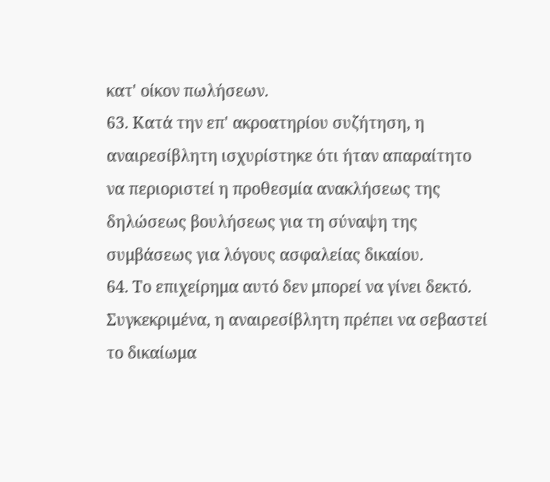κατ' οίκον πωλήσεων.
63. Κατά την επ' ακροατηρίου συζήτηση, η αναιρεσίβλητη ισχυρίστηκε ότι ήταν απαραίτητο να περιοριστεί η προθεσμία ανακλήσεως της δηλώσεως βουλήσεως για τη σύναψη της συμβάσεως για λόγους ασφαλείας δικαίου.
64. Το επιχείρημα αυτό δεν μπορεί να γίνει δεκτό. Συγκεκριμένα, η αναιρεσίβλητη πρέπει να σεβαστεί το δικαίωμα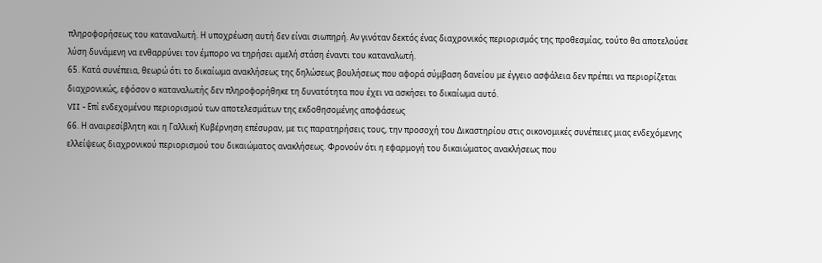πληροφορήσεως του καταναλωτή. Η υποχρέωση αυτή δεν είναι σιωπηρή. Αν γινόταν δεκτός ένας διαχρονικός περιορισμός της προθεσμίας, τούτο θα αποτελούσε λύση δυνάμενη να ενθαρρύνει τον έμπορο να τηρήσει αμελή στάση έναντι του καταναλωτή.
65. Κατά συνέπεια, θεωρώ ότι το δικαίωμα ανακλήσεως της δηλώσεως βουλήσεως που αφορά σύμβαση δανείου με έγγειο ασφάλεια δεν πρέπει να περιορίζεται διαχρονικώς, εφόσον ο καταναλωτής δεν πληροφορήθηκε τη δυνατότητα που έχει να ασκήσει το δικαίωμα αυτό.
VII - Επί ενδεχομένου περιορισμού των αποτελεσμάτων της εκδοθησομένης αποφάσεως
66. Η αναιρεσίβλητη και η Γαλλική Κυβέρνηση επέσυραν, με τις παρατηρήσεις τους, την προσοχή του Δικαστηρίου στις οικονομικές συνέπειες μιας ενδεχόμενης ελλείψεως διαχρονικού περιορισμού του δικαιώματος ανακλήσεως. Φρονούν ότι η εφαρμογή του δικαιώματος ανακλήσεως που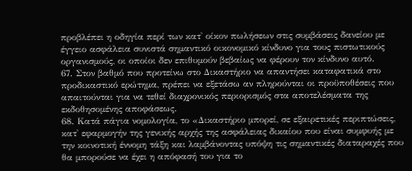προβλέπει η οδηγία περί των κατ' οίκον πωλήσεων στις συμβάσεις δανείου με έγγειο ασφάλεια συνιστά σημαντικό οικονομικό κίνδυνο για τους πιστωτικούς οργανισμούς, οι οποίοι δεν επιθυμούν βεβαίως να φέρουν τον κίνδυνο αυτό.
67. Στον βαθμό που προτείνω στο Δικαστήριο να απαντήσει καταφατικά στο προδικαστικό ερώτημα, πρέπει να εξετάσω αν πληρούνται οι προϋποθέσεις που απαιτούνται για να τεθεί διαχρονικός περιορισμός στα αποτελέσματα της εκδοθησομένης αποφάσεως.
68. Κατά πάγια νομολογία, το «Δικαστήριο μπορεί, σε εξαιρετικές περιπτώσεις, κατ' εφαρμογήν της γενικής αρχής της ασφάλειας δικαίου που είναι συμφυής με την κοινοτική έννομη τάξη και λαμβάνοντας υπόψη τις σημαντικές διαταραχές που θα μπορούσε να έχει η απόφασή του για το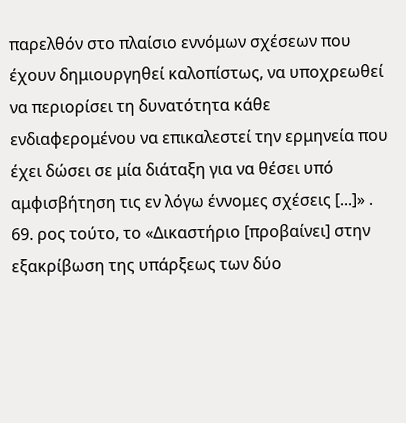παρελθόν στο πλαίσιο εννόμων σχέσεων που έχουν δημιουργηθεί καλοπίστως, να υποχρεωθεί να περιορίσει τη δυνατότητα κάθε ενδιαφερομένου να επικαλεστεί την ερμηνεία που έχει δώσει σε μία διάταξη για να θέσει υπό αμφισβήτηση τις εν λόγω έννομες σχέσεις [...]» .
69. ρος τούτο, το «Δικαστήριο [προβαίνει] στην εξακρίβωση της υπάρξεως των δύο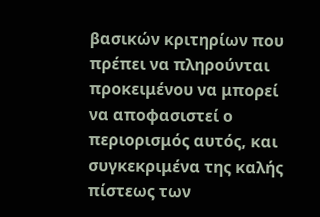βασικών κριτηρίων που πρέπει να πληρούνται προκειμένου να μπορεί να αποφασιστεί ο περιορισμός αυτός, και συγκεκριμένα της καλής πίστεως των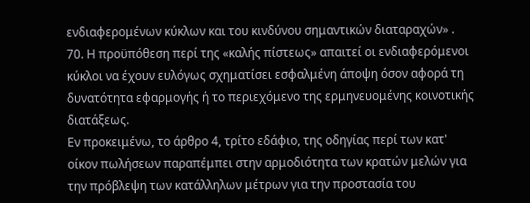ενδιαφερομένων κύκλων και του κινδύνου σημαντικών διαταραχών» .
70. Η προϋπόθεση περί της «καλής πίστεως» απαιτεί οι ενδιαφερόμενοι κύκλοι να έχουν ευλόγως σχηματίσει εσφαλμένη άποψη όσον αφορά τη δυνατότητα εφαρμογής ή το περιεχόμενο της ερμηνευομένης κοινοτικής διατάξεως.
Εν προκειμένω, το άρθρο 4, τρίτο εδάφιο, της οδηγίας περί των κατ' οίκον πωλήσεων παραπέμπει στην αρμοδιότητα των κρατών μελών για την πρόβλεψη των κατάλληλων μέτρων για την προστασία του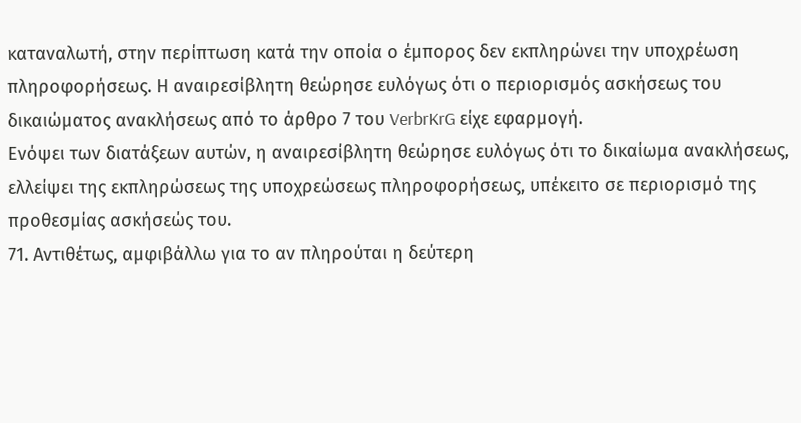καταναλωτή, στην περίπτωση κατά την οποία ο έμπορος δεν εκπληρώνει την υποχρέωση πληροφορήσεως. Η αναιρεσίβλητη θεώρησε ευλόγως ότι ο περιορισμός ασκήσεως του δικαιώματος ανακλήσεως από το άρθρο 7 του VerbrKrG είχε εφαρμογή.
Ενόψει των διατάξεων αυτών, η αναιρεσίβλητη θεώρησε ευλόγως ότι το δικαίωμα ανακλήσεως, ελλείψει της εκπληρώσεως της υποχρεώσεως πληροφορήσεως, υπέκειτο σε περιορισμό της προθεσμίας ασκήσεώς του.
71. Αντιθέτως, αμφιβάλλω για το αν πληρούται η δεύτερη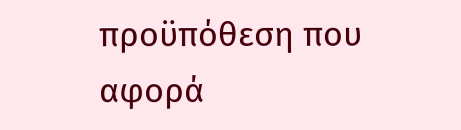προϋπόθεση που αφορά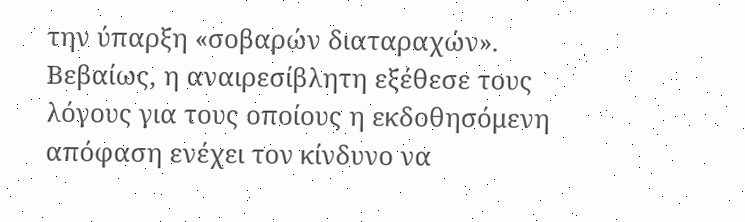την ύπαρξη «σοβαρών διαταραχών». Βεβαίως, η αναιρεσίβλητη εξέθεσε τους λόγους για τους οποίους η εκδοθησόμενη απόφαση ενέχει τον κίνδυνο να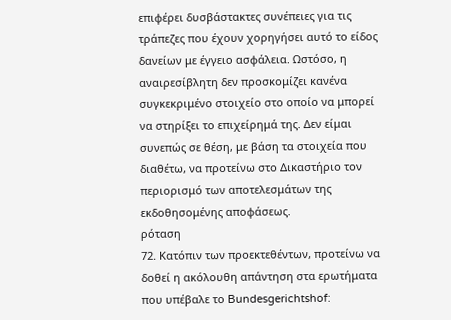επιφέρει δυσβάστακτες συνέπειες για τις τράπεζες που έχουν χορηγήσει αυτό το είδος δανείων με έγγειο ασφάλεια. Ωστόσο, η αναιρεσίβλητη δεν προσκομίζει κανένα συγκεκριμένο στοιχείο στο οποίο να μπορεί να στηρίξει το επιχείρημά της. Δεν είμαι συνεπώς σε θέση, με βάση τα στοιχεία που διαθέτω, να προτείνω στο Δικαστήριο τον περιορισμό των αποτελεσμάτων της εκδοθησομένης αποφάσεως.
ρόταση
72. Κατόπιν των προεκτεθέντων, προτείνω να δοθεί η ακόλουθη απάντηση στα ερωτήματα που υπέβαλε το Bundesgerichtshof: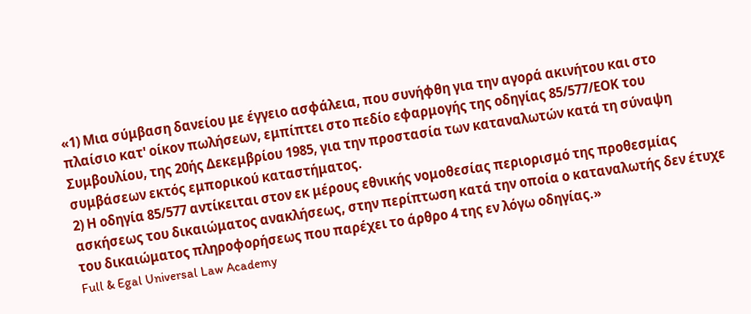«1) Μια σύμβαση δανείου με έγγειο ασφάλεια, που συνήφθη για την αγορά ακινήτου και στο πλαίσιο κατ' οίκον πωλήσεων, εμπίπτει στο πεδίο εφαρμογής της οδηγίας 85/577/ΕΟΚ του Συμβουλίου, της 20ής Δεκεμβρίου 1985, για την προστασία των καταναλωτών κατά τη σύναψη συμβάσεων εκτός εμπορικού καταστήματος.
2) Η οδηγία 85/577 αντίκειται στον εκ μέρους εθνικής νομοθεσίας περιορισμό της προθεσμίας ασκήσεως του δικαιώματος ανακλήσεως, στην περίπτωση κατά την οποία ο καταναλωτής δεν έτυχε του δικαιώματος πληροφορήσεως που παρέχει το άρθρο 4 της εν λόγω οδηγίας.»
Full & Egal Universal Law Academy